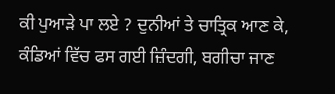ਕੀ ਪੁਆੜੇ ਪਾ ਲਏ ? ਦੁਨੀਆਂ ਤੇ ਚਾਤ੍ਰਿਕ ਆਣ ਕੇ,
ਕੰਡਿਆਂ ਵਿੱਚ ਫਸ ਗਈ ਜ਼ਿੰਦਗੀ, ਬਗੀਚਾ ਜਾਣ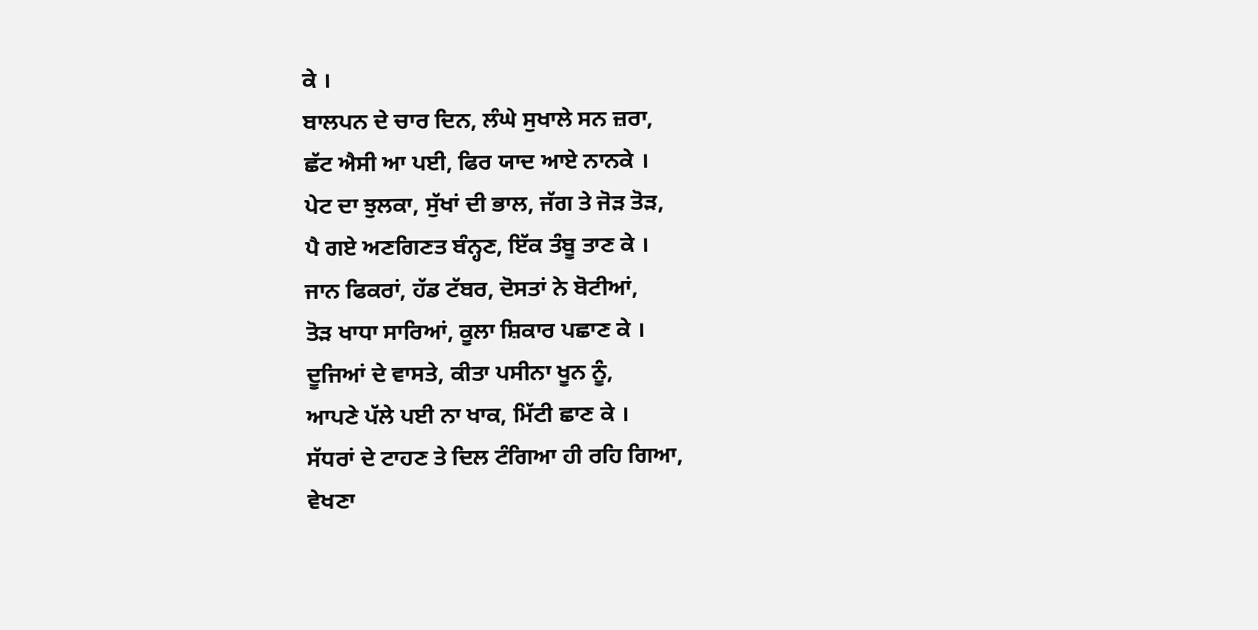ਕੇ ।
ਬਾਲਪਨ ਦੇ ਚਾਰ ਦਿਨ, ਲੰਘੇ ਸੁਖਾਲੇ ਸਨ ਜ਼ਰਾ,
ਛੱਟ ਐਸੀ ਆ ਪਈ, ਫਿਰ ਯਾਦ ਆਏ ਨਾਨਕੇ ।
ਪੇਟ ਦਾ ਝੁਲਕਾ, ਸੁੱਖਾਂ ਦੀ ਭਾਲ, ਜੱਗ ਤੇ ਜੋੜ ਤੋੜ,
ਪੈ ਗਏ ਅਣਗਿਣਤ ਬੰਨ੍ਹਣ, ਇੱਕ ਤੰਬੂ ਤਾਣ ਕੇ ।
ਜਾਨ ਫਿਕਰਾਂ, ਹੱਡ ਟੱਬਰ, ਦੋਸਤਾਂ ਨੇ ਬੋਟੀਆਂ,
ਤੋੜ ਖਾਧਾ ਸਾਰਿਆਂ, ਕੂਲਾ ਸ਼ਿਕਾਰ ਪਛਾਣ ਕੇ ।
ਦੂਜਿਆਂ ਦੇ ਵਾਸਤੇ, ਕੀਤਾ ਪਸੀਨਾ ਖੂਨ ਨੂੰ,
ਆਪਣੇ ਪੱਲੇ ਪਈ ਨਾ ਖਾਕ, ਮਿੱਟੀ ਛਾਣ ਕੇ ।
ਸੱਧਰਾਂ ਦੇ ਟਾਹਣ ਤੇ ਦਿਲ ਟੰਗਿਆ ਹੀ ਰਹਿ ਗਿਆ,
ਵੇਖਣਾ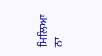ਮਿਲਿਆ ਨਾ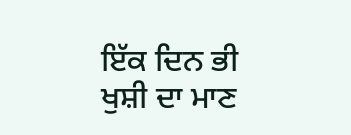ਇੱਕ ਦਿਨ ਭੀ ਖੁਸ਼ੀ ਦਾ ਮਾਣ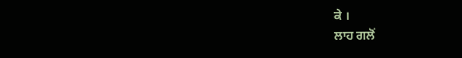ਕੇ ।
ਲਾਹ ਗਲੋਂ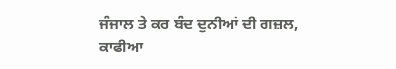ਜੰਜਾਲ ਤੇ ਕਰ ਬੰਦ ਦੁਨੀਆਂ ਦੀ ਗਜ਼ਲ,
ਕਾਫੀਆ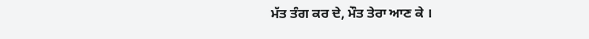ਮੱਤ ਤੰਗ ਕਰ ਦੇ, ਮੌਤ ਤੇਰਾ ਆਣ ਕੇ ।